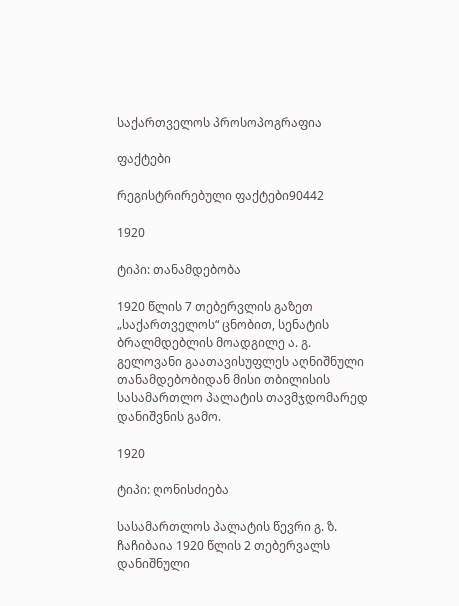საქართველოს პროსოპოგრაფია

ფაქტები

რეგისტრირებული ფაქტები90442

1920

ტიპი: თანამდებობა

1920 წლის 7 თებერვლის გაზეთ „საქართველოს“ ცნობით, სენატის ბრალმდებლის მოადგილე ა. გ. გელოვანი გაათავისუფლეს აღნიშნული თანამდებობიდან მისი თბილისის სასამართლო პალატის თავმჯდომარედ დანიშვნის გამო.

1920

ტიპი: ღონისძიება

სასამართლოს პალატის წევრი გ. ზ. ჩაჩიბაია 1920 წლის 2 თებერვალს დანიშნული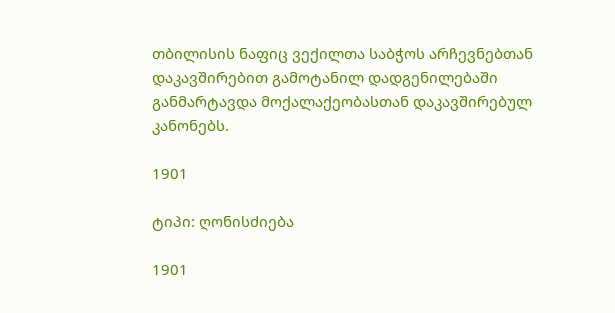თბილისის ნაფიც ვექილთა საბჭოს არჩევნებთან დაკავშირებით გამოტანილ დადგენილებაში განმარტავდა მოქალაქეობასთან დაკავშირებულ კანონებს.

1901

ტიპი: ღონისძიება

1901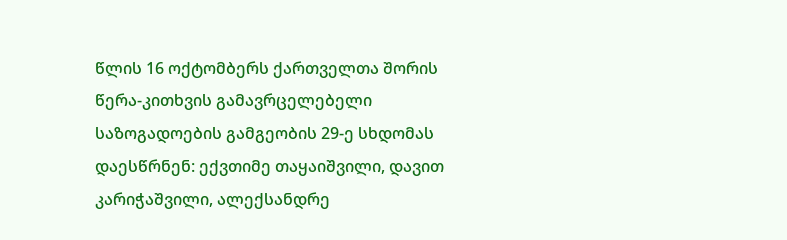წლის 16 ოქტომბერს ქართველთა შორის წერა-კითხვის გამავრცელებელი საზოგადოების გამგეობის 29-ე სხდომას დაესწრნენ: ექვთიმე თაყაიშვილი, დავით კარიჭაშვილი, ალექსანდრე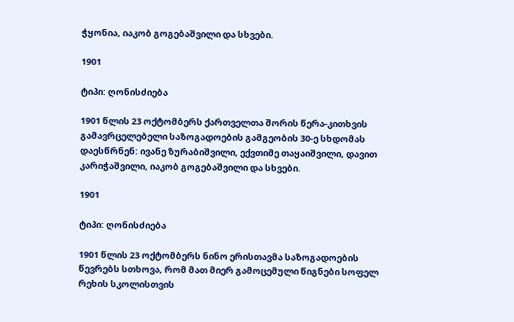ჭყონია, იაკობ გოგებაშვილი და სხვები.

1901

ტიპი: ღონისძიება

1901 წლის 23 ოქტომბერს ქართველთა შორის წერა-კითხვის გამავრცელებელი საზოგადოების გამგეობის 30-ე სხდომას დაესწრნენ: ივანე ზურაბიშვილი, ექვთიმე თაყაიშვილი, დავით კარიჭაშვილი, იაკობ გოგებაშვილი და სხვები.

1901

ტიპი: ღონისძიება

1901 წლის 23 ოქტომბერს ნინო ერისთავმა საზოგადოების წევრებს სთხოვა, რომ მათ მიერ გამოცემული წიგნები სოფელ რეხის სკოლისთვის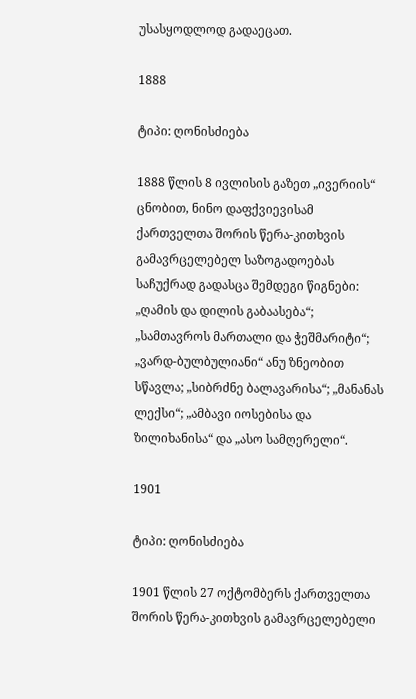უსასყოდლოდ გადაეცათ.

1888

ტიპი: ღონისძიება

1888 წლის 8 ივლისის გაზეთ „ივერიის“ ცნობით, ნინო დაფქვიევისამ ქართველთა შორის წერა-კითხვის გამავრცელებელ საზოგადოებას საჩუქრად გადასცა შემდეგი წიგნები: „ღამის და დილის გაბაასება“; „სამთავროს მართალი და ჭეშმარიტი“; „ვარდ-ბულბულიანი“ ანუ ზნეობით სწავლა; „სიბრძნე ბალავარისა“; „მანანას ლექსი“; „ამბავი იოსებისა და ზილიხანისა“ და „ასო სამღერელი“.

1901

ტიპი: ღონისძიება

1901 წლის 27 ოქტომბერს ქართველთა შორის წერა-კითხვის გამავრცელებელი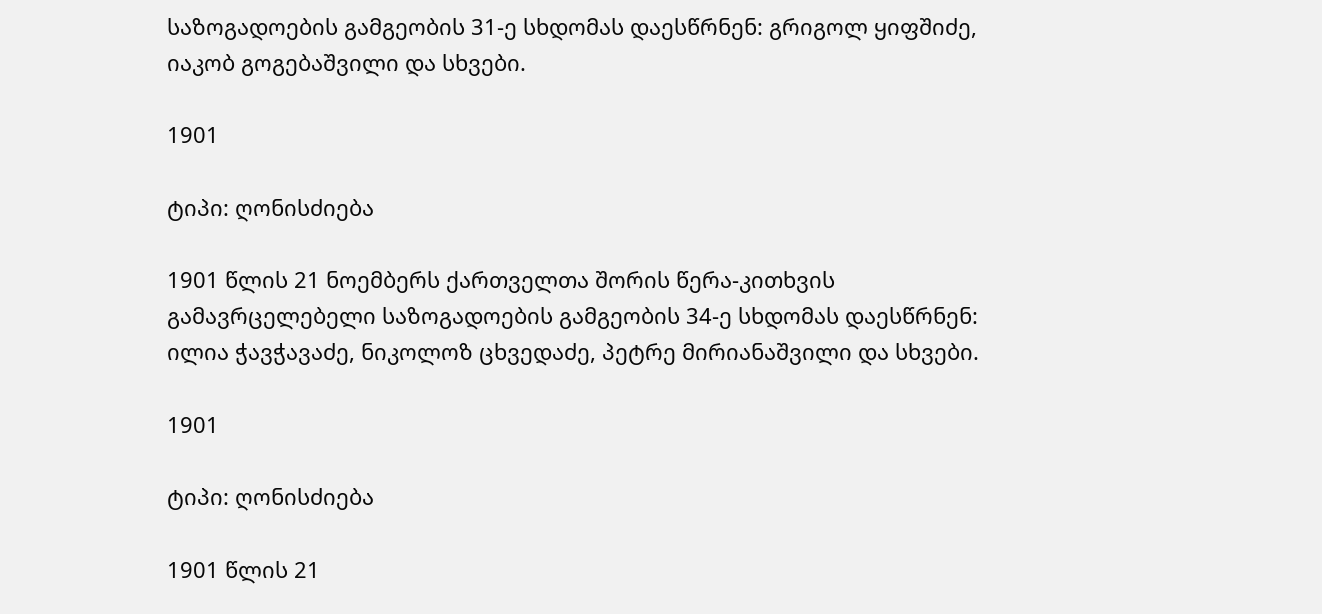საზოგადოების გამგეობის 31-ე სხდომას დაესწრნენ: გრიგოლ ყიფშიძე, იაკობ გოგებაშვილი და სხვები.

1901

ტიპი: ღონისძიება

1901 წლის 21 ნოემბერს ქართველთა შორის წერა-კითხვის გამავრცელებელი საზოგადოების გამგეობის 34-ე სხდომას დაესწრნენ: ილია ჭავჭავაძე, ნიკოლოზ ცხვედაძე, პეტრე მირიანაშვილი და სხვები.

1901

ტიპი: ღონისძიება

1901 წლის 21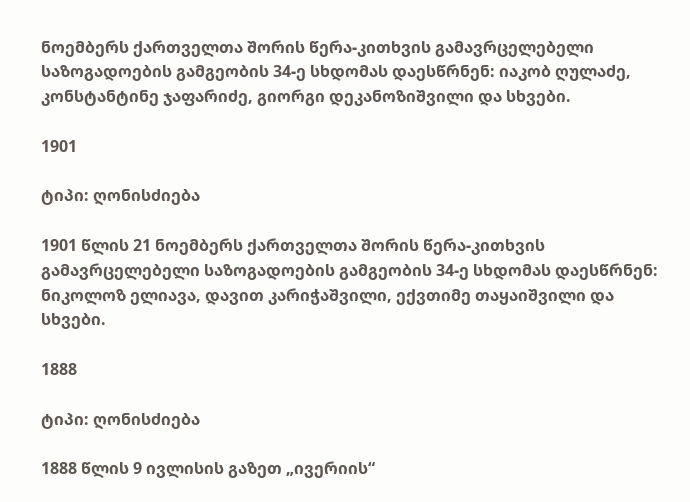ნოემბერს ქართველთა შორის წერა-კითხვის გამავრცელებელი საზოგადოების გამგეობის 34-ე სხდომას დაესწრნენ: იაკობ ღულაძე, კონსტანტინე ჯაფარიძე, გიორგი დეკანოზიშვილი და სხვები.

1901

ტიპი: ღონისძიება

1901 წლის 21 ნოემბერს ქართველთა შორის წერა-კითხვის გამავრცელებელი საზოგადოების გამგეობის 34-ე სხდომას დაესწრნენ: ნიკოლოზ ელიავა, დავით კარიჭაშვილი, ექვთიმე თაყაიშვილი და სხვები.

1888

ტიპი: ღონისძიება

1888 წლის 9 ივლისის გაზეთ „ივერიის“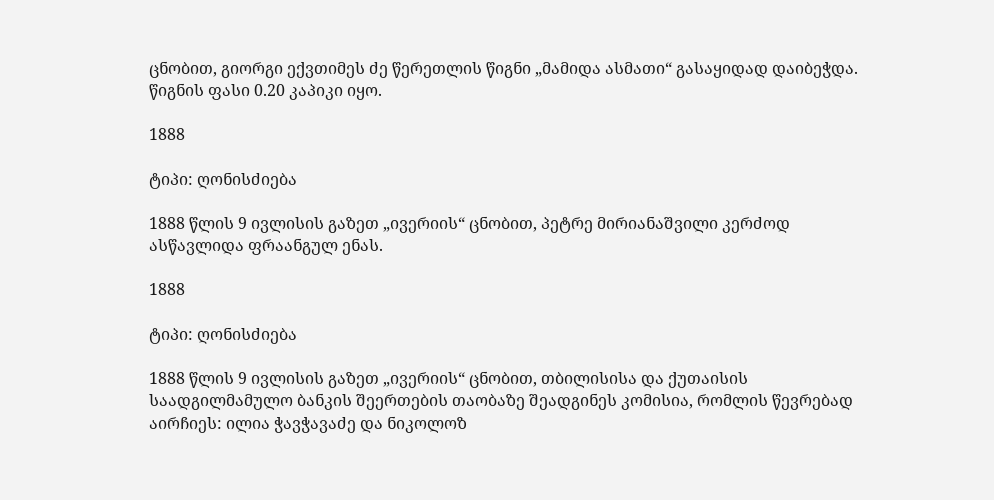ცნობით, გიორგი ექვთიმეს ძე წერეთლის წიგნი „მამიდა ასმათი“ გასაყიდად დაიბეჭდა. წიგნის ფასი 0.20 კაპიკი იყო.

1888

ტიპი: ღონისძიება

1888 წლის 9 ივლისის გაზეთ „ივერიის“ ცნობით, პეტრე მირიანაშვილი კერძოდ ასწავლიდა ფრაანგულ ენას.

1888

ტიპი: ღონისძიება

1888 წლის 9 ივლისის გაზეთ „ივერიის“ ცნობით, თბილისისა და ქუთაისის საადგილმამულო ბანკის შეერთების თაობაზე შეადგინეს კომისია, რომლის წევრებად აირჩიეს: ილია ჭავჭავაძე და ნიკოლოზ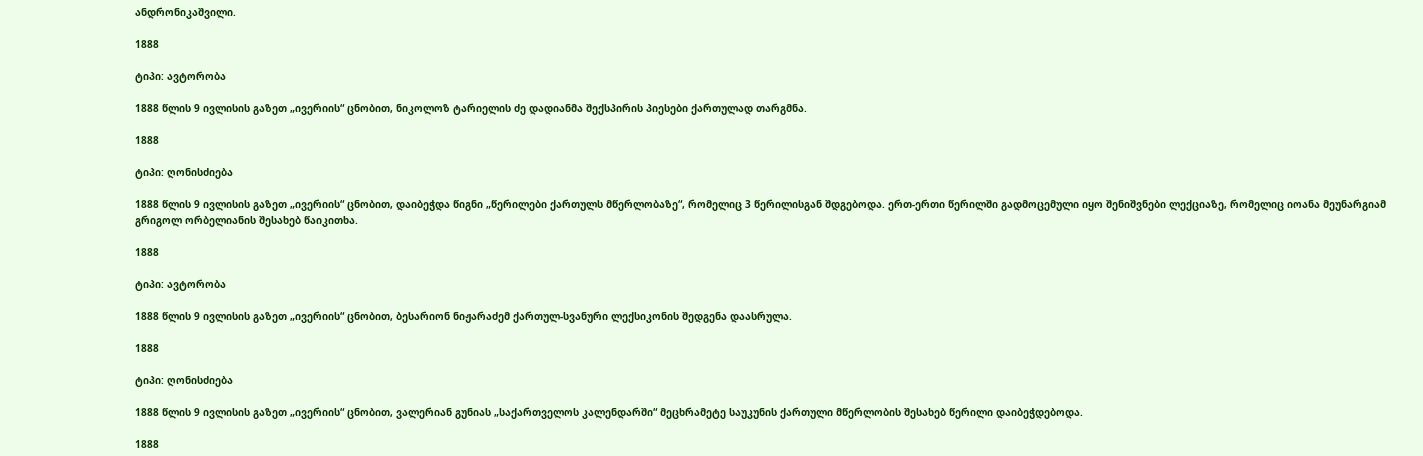ანდრონიკაშვილი.

1888

ტიპი: ავტორობა

1888 წლის 9 ივლისის გაზეთ „ივერიის“ ცნობით, ნიკოლოზ ტარიელის ძე დადიანმა შექსპირის პიესები ქართულად თარგმნა.

1888

ტიპი: ღონისძიება

1888 წლის 9 ივლისის გაზეთ „ივერიის“ ცნობით, დაიბეჭდა წიგნი „წერილები ქართულს მწერლობაზე“, რომელიც 3 წერილისგან შდგებოდა. ერთ-ერთი წერილში გადმოცემული იყო შენიშვნები ლექციაზე, რომელიც იოანა მეუნარგიამ გრიგოლ ორბელიანის შესახებ წაიკითხა.

1888

ტიპი: ავტორობა

1888 წლის 9 ივლისის გაზეთ „ივერიის“ ცნობით, ბესარიონ ნიჟარაძემ ქართულ-სვანური ლექსიკონის შედგენა დაასრულა.

1888

ტიპი: ღონისძიება

1888 წლის 9 ივლისის გაზეთ „ივერიის“ ცნობით, ვალერიან გუნიას „საქართველოს კალენდარში“ მეცხრამეტე საუკუნის ქართული მწერლობის შესახებ წერილი დაიბეჭდებოდა.

1888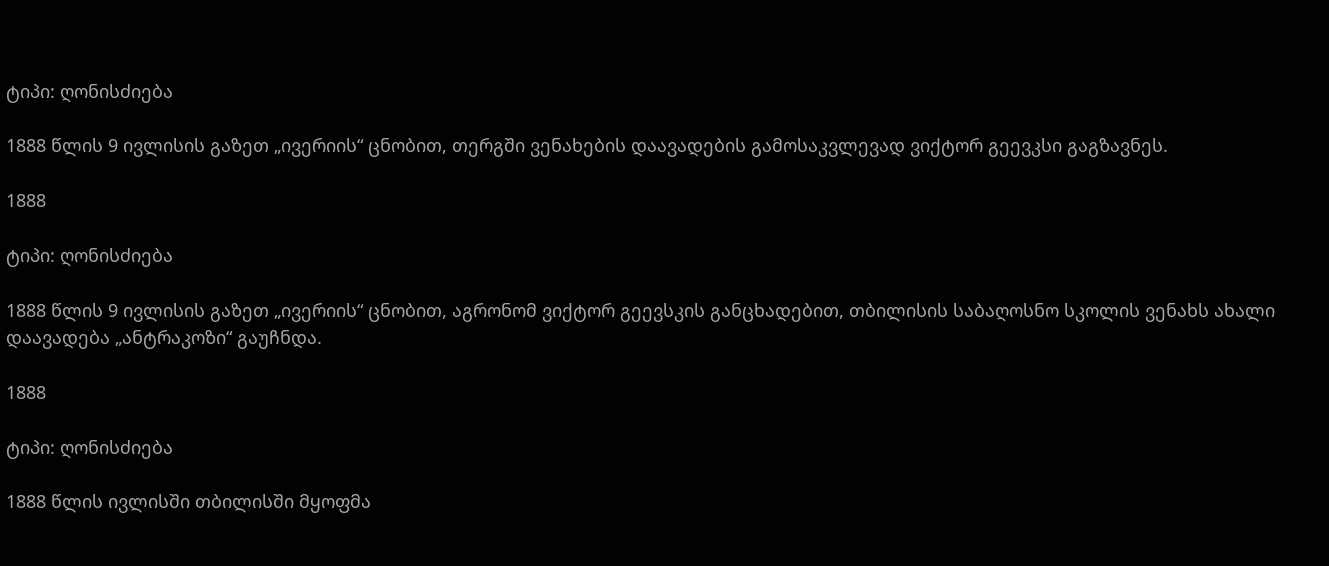ტიპი: ღონისძიება

1888 წლის 9 ივლისის გაზეთ „ივერიის“ ცნობით, თერგში ვენახების დაავადების გამოსაკვლევად ვიქტორ გეევკსი გაგზავნეს.

1888

ტიპი: ღონისძიება

1888 წლის 9 ივლისის გაზეთ „ივერიის“ ცნობით, აგრონომ ვიქტორ გეევსკის განცხადებით, თბილისის საბაღოსნო სკოლის ვენახს ახალი დაავადება „ანტრაკოზი“ გაუჩნდა.

1888

ტიპი: ღონისძიება

1888 წლის ივლისში თბილისში მყოფმა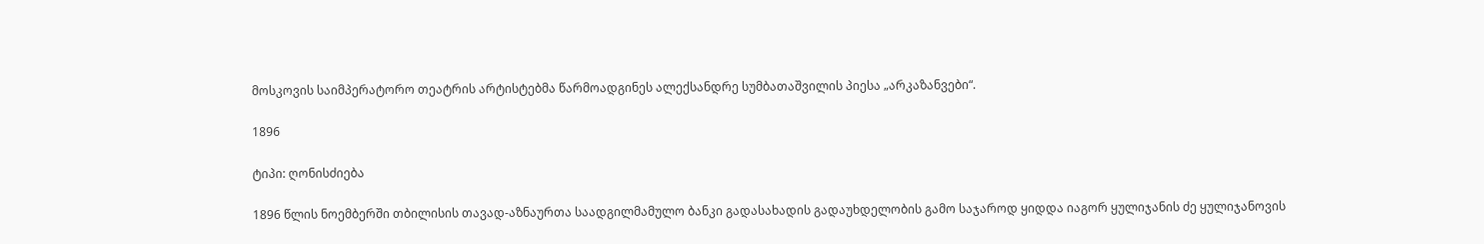მოსკოვის საიმპერატორო თეატრის არტისტებმა წარმოადგინეს ალექსანდრე სუმბათაშვილის პიესა „არკაზანვები“.

1896

ტიპი: ღონისძიება

1896 წლის ნოემბერში თბილისის თავად-აზნაურთა საადგილმამულო ბანკი გადასახადის გადაუხდელობის გამო საჯაროდ ყიდდა იაგორ ყულიჯანის ძე ყულიჯანოვის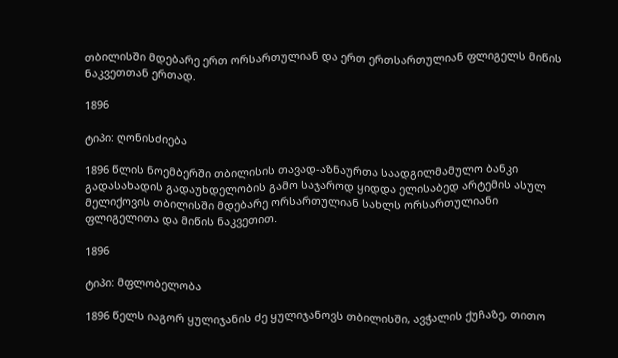თბილისში მდებარე ერთ ორსართულიან და ერთ ერთსართულიან ფლიგელს მიწის ნაკვეთთან ერთად.

1896

ტიპი: ღონისძიება

1896 წლის ნოემბერში თბილისის თავად-აზნაურთა საადგილმამულო ბანკი გადასახადის გადაუხდელობის გამო საჯაროდ ყიდდა ელისაბედ არტემის ასულ მელიქოვის თბილისში მდებარე ორსართულიან სახლს ორსართულიანი ფლიგელითა და მიწის ნაკვეთით.

1896

ტიპი: მფლობელობა

1896 წელს იაგორ ყულიჯანის ძე ყულიჯანოვს თბილისში, ავჭალის ქუჩაზე, თითო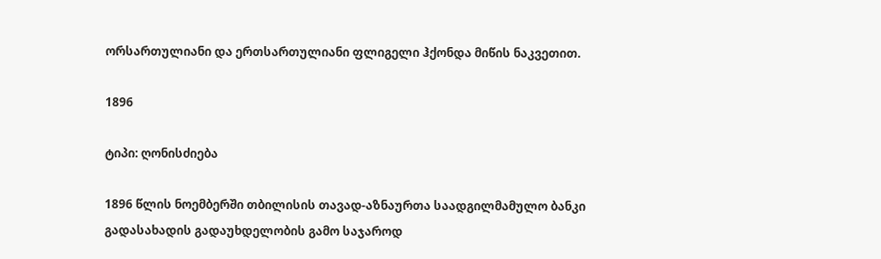ორსართულიანი და ერთსართულიანი ფლიგელი ჰქონდა მიწის ნაკვეთით.

1896

ტიპი: ღონისძიება

1896 წლის ნოემბერში თბილისის თავად-აზნაურთა საადგილმამულო ბანკი გადასახადის გადაუხდელობის გამო საჯაროდ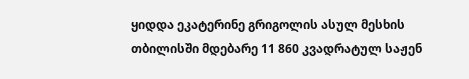ყიდდა ეკატერინე გრიგოლის ასულ მესხის თბილისში მდებარე 11 860 კვადრატულ საჟენ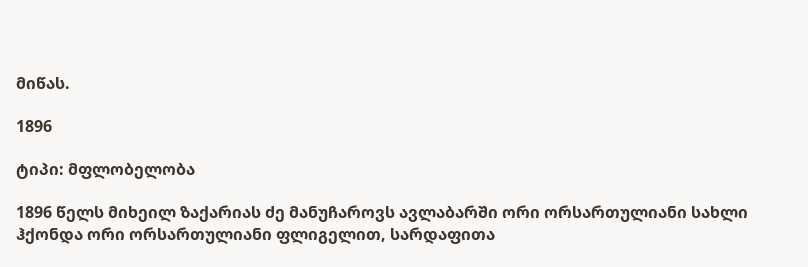მიწას.

1896

ტიპი: მფლობელობა

1896 წელს მიხეილ ზაქარიას ძე მანუჩაროვს ავლაბარში ორი ორსართულიანი სახლი ჰქონდა ორი ორსართულიანი ფლიგელით, სარდაფითა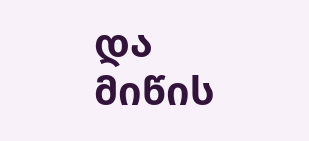და მიწის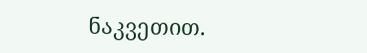ნაკვეთით.